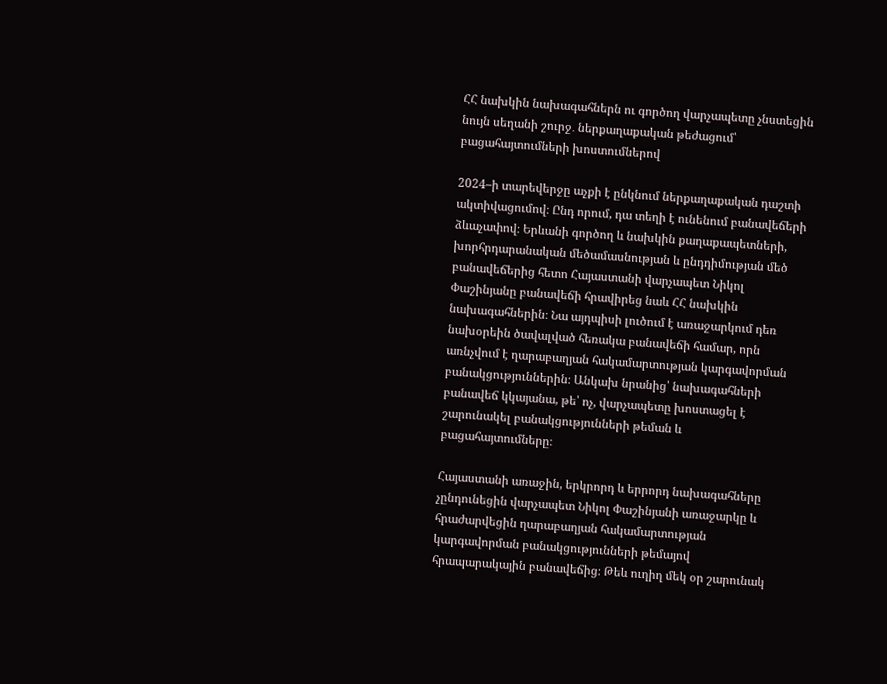ՀՀ նախկին նախագահներն ու գործող վարչապետը չնստեցին նույն սեղանի շուրջ․ ներքաղաքական թեժացում՝ բացահայտումների խոստումներով

2024–ի տարեվերջը աչքի է ընկնում ներքաղաքական դաշտի ակտիվացումով։ Ընդ որում, դա տեղի է ունենում բանավեճերի ձևաչափով։ Երևանի գործող և նախկին քաղաքապետների, խորհրդարանական մեծամասնության և ընդդիմության մեծ բանավեճերից հետո Հայաստանի վարչապետ Նիկոլ Փաշինյանը բանավեճի հրավիրեց նաև ՀՀ նախկին նախագահներին։ Նա այդպիսի լուծում է առաջարկում դեռ նախօրեին ծավալված հեռակա բանավեճի համար, որն առնչվում է ղարաբաղյան հակամարտության կարգավորման բանակցություններին։ Անկախ նրանից՝ նախագահների բանավեճ կկայանա, թե՝ ոչ, վարչապետը խոստացել է շարունակել բանակցությունների թեման և բացահայտումները։

Հայաստանի առաջին, երկրորդ և երրորդ նախագահները չընդունեցին վարչապետ Նիկոլ Փաշինյանի առաջարկը և հրաժարվեցին ղարաբաղյան հակամարտության կարգավորման բանակցությունների թեմայով հրապարակային բանավեճից։ Թեև ուղիղ մեկ օր շարունակ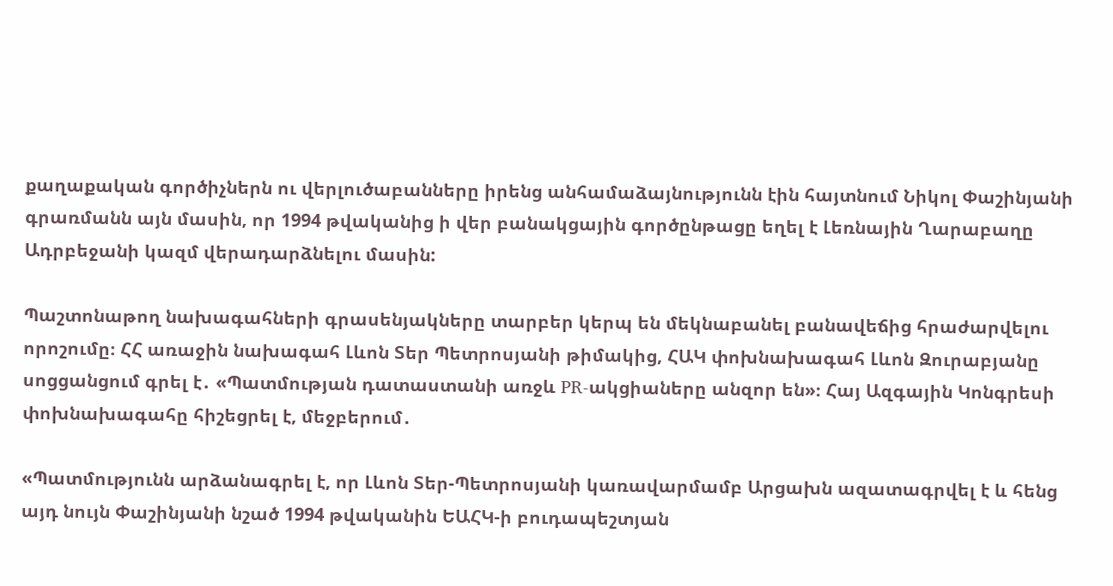քաղաքական գործիչներն ու վերլուծաբանները իրենց անհամաձայնությունն էին հայտնում Նիկոլ Փաշինյանի գրառմանն այն մասին, որ 1994 թվականից ի վեր բանակցային գործընթացը եղել է Լեռնային Ղարաբաղը Ադրբեջանի կազմ վերադարձնելու մասին:

Պաշտոնաթող նախագահների գրասենյակները տարբեր կերպ են մեկնաբանել բանավեճից հրաժարվելու որոշումը։ ՀՀ առաջին նախագահ Լևոն Տեր Պետրոսյանի թիմակից, ՀԱԿ փոխնախագահ Լևոն Զուրաբյանը սոցցանցում գրել է․ «Պատմության դատաստանի առջև PR-ակցիաները անզոր են»։ Հայ Ազգային Կոնգրեսի փոխնախագահը հիշեցրել է, մեջբերում․

«Պատմությունն արձանագրել է, որ Լևոն Տեր-Պետրոսյանի կառավարմամբ Արցախն ազատագրվել է և հենց այդ նույն Փաշինյանի նշած 1994 թվականին ԵԱՀԿ-ի բուդապեշտյան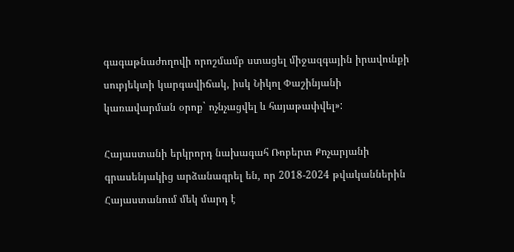գագաթնաժողովի որոշմամբ ստացել միջազգային իրավունքի սուբյեկտի կարգավիճակ, իսկ Նիկոլ Փաշինյանի կառավարման օրոք` ոչնչացվել և հայաթափվել»:

Հայաստանի երկրորդ նախագահ Ռոբերտ Քոչարյանի գրասենյակից արձանագրել են, որ 2018-2024 թվականներին Հայաստանում մեկ մարդ է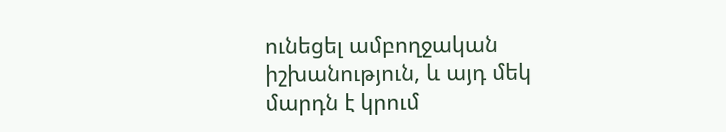ունեցել ամբողջական իշխանություն, և այդ մեկ մարդն է կրում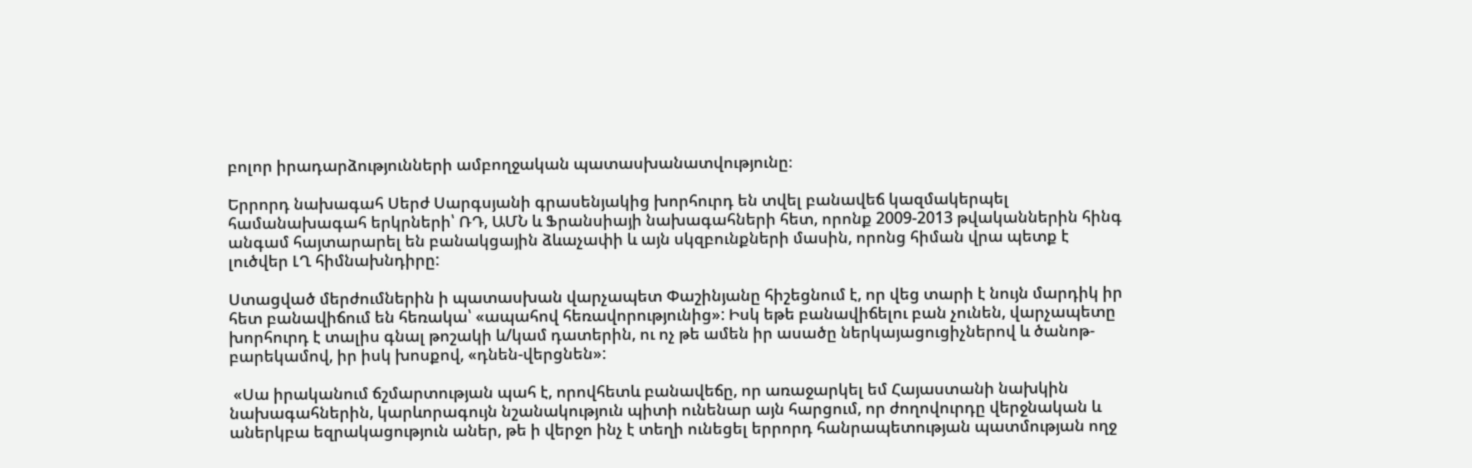բոլոր իրադարձությունների ամբողջական պատասխանատվությունը։

Երրորդ նախագահ Սերժ Սարգսյանի գրասենյակից խորհուրդ են տվել բանավեճ կազմակերպել համանախագահ երկրների՝ ՌԴ, ԱՄՆ և Ֆրանսիայի նախագահների հետ, որոնք 2009-2013 թվականներին հինգ անգամ հայտարարել են բանակցային ձևաչափի և այն սկզբունքների մասին, որոնց հիման վրա պետք է լուծվեր ԼՂ հիմնախնդիրը:

Ստացված մերժումներին ի պատասխան վարչապետ Փաշինյանը հիշեցնում է, որ վեց տարի է նույն մարդիկ իր հետ բանավիճում են հեռակա՝ «ապահով հեռավորությունից»: Իսկ եթե բանավիճելու բան չունեն, վարչապետը խորհուրդ է տալիս գնալ թոշակի և/կամ դատերին, ու ոչ թե ամեն իր ասածը ներկայացուցիչներով և ծանոթ-բարեկամով, իր իսկ խոսքով, «դնեն-վերցնեն»:

 «Սա իրականում ճշմարտության պահ է, որովհետև բանավեճը, որ առաջարկել եմ Հայաստանի նախկին նախագահներին, կարևորագույն նշանակություն պիտի ունենար այն հարցում, որ ժողովուրդը վերջնական և աներկբա եզրակացություն աներ, թե ի վերջո ինչ է տեղի ունեցել երրորդ հանրապետության պատմության ողջ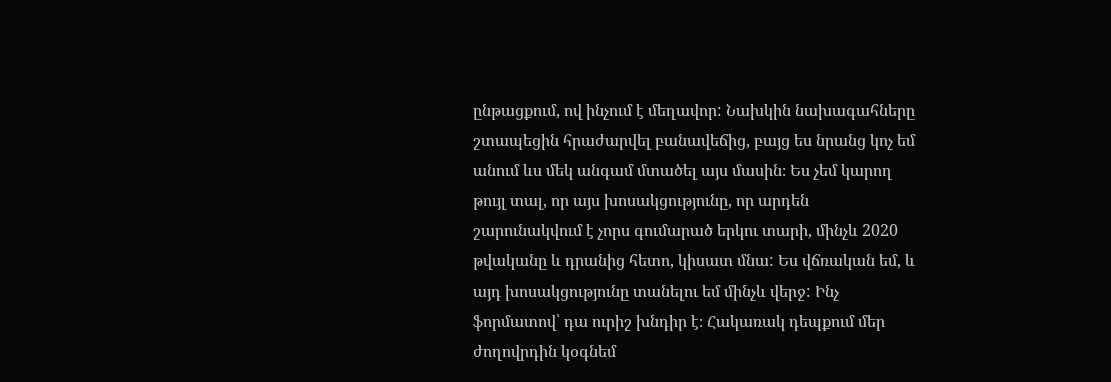ընթացքում, ով ինչում է մեղավոր: Նախկին նախագահները շտապեցին հրաժարվել բանավեճից, բայց ես նրանց կոչ եմ անում ևս մեկ անգամ մտածել այս մասին։ Ես չեմ կարող թույլ տալ, որ այս խոսակցությունը, որ արդեն շարունակվում է չորս գումարած երկու տարի, մինչև 2020 թվականը և դրանից հետո, կիսատ մնա: Ես վճռական եմ, և այդ խոսակցությունը տանելու եմ մինչև վերջ: Ինչ ֆորմատով՝ դա ուրիշ խնդիր է։ Հակառակ դեպքում մեր ժողովրդին կօգնեմ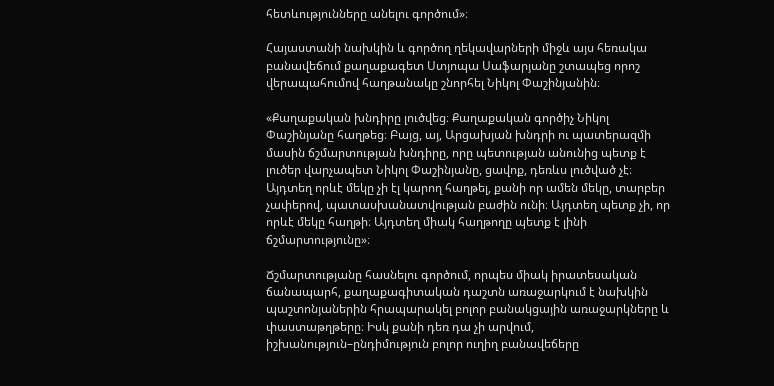հետևությունները անելու գործում»։

Հայաստանի նախկին և գործող ղեկավարների միջև այս հեռակա բանավեճում քաղաքագետ Ստյոպա Սաֆարյանը շտապեց որոշ վերապահումով հաղթանակը շնորհել Նիկոլ Փաշինյանին։

«Քաղաքական խնդիրը լուծվեց։ Քաղաքական գործիչ Նիկոլ Փաշինյանը հաղթեց։ Բայց, այ, Արցախյան խնդրի ու պատերազմի մասին ճշմարտության խնդիրը, որը պետության անունից պետք է լուծեր վարչապետ Նիկոլ Փաշինյանը, ցավոք, դեռևս լուծված չէ։ Այդտեղ որևէ մեկը չի էլ կարող հաղթել, քանի որ ամեն մեկը, տարբեր չափերով, պատասխանատվության բաժին ունի։ Այդտեղ պետք չի, որ որևէ մեկը հաղթի։ Այդտեղ միակ հաղթողը պետք է լինի ճշմարտությունը»։

Ճշմարտությանը հասնելու գործում, որպես միակ իրատեսական ճանապարհ, քաղաքագիտական դաշտն առաջարկում է նախկին պաշտոնյաներին հրապարակել բոլոր բանակցային առաջարկները և փաստաթղթերը։ Իսկ քանի դեռ դա չի արվում, իշխանություն–ընդիմություն բոլոր ուղիղ բանավեճերը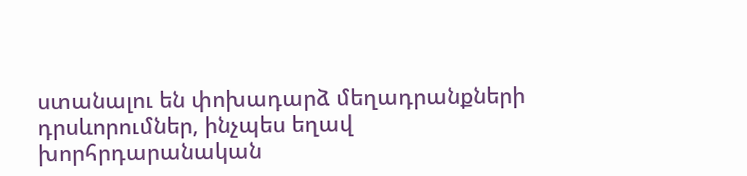ստանալու են փոխադարձ մեղադրանքների դրսևորումներ, ինչպես եղավ խորհրդարանական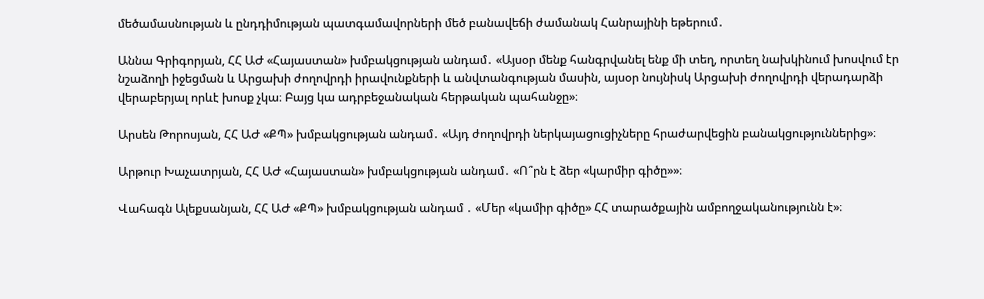մեծամասնության և ընդդիմության պատգամավորների մեծ բանավեճի ժամանակ Հանրայինի եթերում․

Աննա Գրիգորյան, ՀՀ ԱԺ «Հայաստան» խմբակցության անդամ․ «Այսօր մենք հանգրվանել ենք մի տեղ, որտեղ նախկինում խոսվում էր նշաձողի իջեցման և Արցախի ժողովրդի իրավունքների և անվտանգության մասին, այսօր նույնիսկ Արցախի ժողովրդի վերադարձի վերաբերյալ որևէ խոսք չկա։ Բայց կա ադրբեջանական հերթական պահանջը»։

Արսեն Թորոսյան, ՀՀ ԱԺ «ՔՊ» խմբակցության անդամ․ «Այդ ժողովրդի ներկայացուցիչները հրաժարվեցին բանակցություններից»։

Արթուր Խաչատրյան, ՀՀ ԱԺ «Հայաստան» խմբակցության անդամ․ «Ո՞րն է ձեր «կարմիր գիծը»»։

Վահագն Ալեքսանյան, ՀՀ ԱԺ «ՔՊ» խմբակցության անդամ ․ «Մեր «կամիր գիծը» ՀՀ տարածքային ամբողջականությունն է»։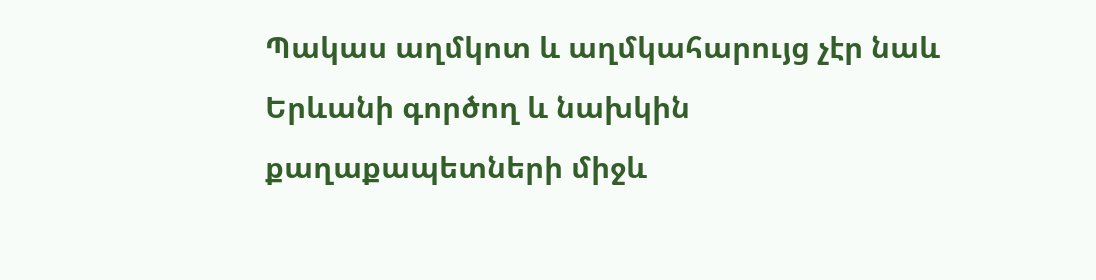Պակաս աղմկոտ և աղմկահարույց չէր նաև Երևանի գործող և նախկին քաղաքապետների միջև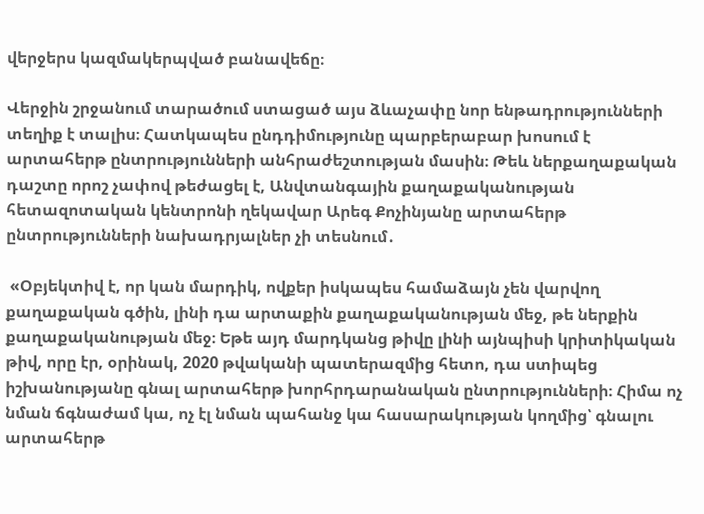վերջերս կազմակերպված բանավեճը։

Վերջին շրջանում տարածում ստացած այս ձևաչափը նոր ենթադրությունների տեղիք է տալիս։ Հատկապես ընդդիմությունը պարբերաբար խոսում է արտահերթ ընտրությունների անհրաժեշտության մասին։ Թեև ներքաղաքական դաշտը որոշ չափով թեժացել է, Անվտանգային քաղաքականության հետազոտական կենտրոնի ղեկավար Արեգ Քոչինյանը արտահերթ ընտրությունների նախադրյալներ չի տեսնում․

 «Օբյեկտիվ է, որ կան մարդիկ, ովքեր իսկապես համաձայն չեն վարվող քաղաքական գծին, լինի դա արտաքին քաղաքականության մեջ, թե ներքին քաղաքականության մեջ։ Եթե այդ մարդկանց թիվը լինի այնպիսի կրիտիկական թիվ, որը էր, օրինակ, 2020 թվականի պատերազմից հետո, դա ստիպեց իշխանությանը գնալ արտահերթ խորհրդարանական ընտրությունների։ Հիմա ոչ նման ճգնաժամ կա, ոչ էլ նման պահանջ կա հասարակության կողմից՝ գնալու արտահերթ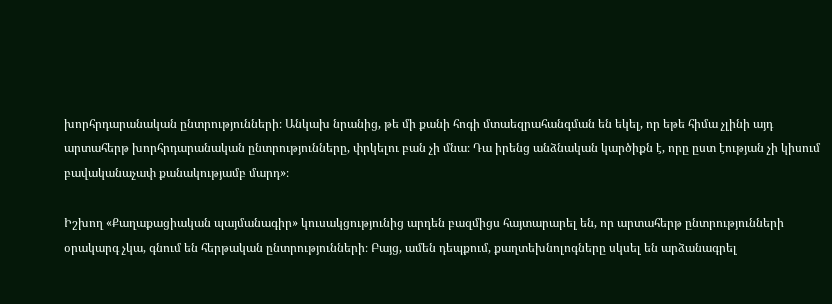խորհրդարանական ընտրությունների։ Անկախ նրանից, թե մի քանի հոգի մտաեզրահանգման են եկել, որ եթե հիմա չլինի այդ արտահերթ խորհրդարանական ընտրությունները, փրկելու բան չի մնա։ Դա իրենց անձնական կարծիքն է, որը ըստ էության չի կիսում բավականաչափ քանակությամբ մարդ»։

Իշխող «Քաղաքացիական պայմանագիր» կուսակցությունից արդեն բազմիցս հայտարարել են, որ արտահերթ ընտրությունների օրակարգ չկա, գնում են հերթական ընտրությունների։ Բայց, ամեն դեպքում, քաղտեխնոլոգները սկսել են արձանագրել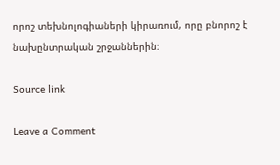որոշ տեխնոլոգիաների կիրառում, որը բնորոշ է նախընտրական շրջաններին։

Source link

Leave a Comment